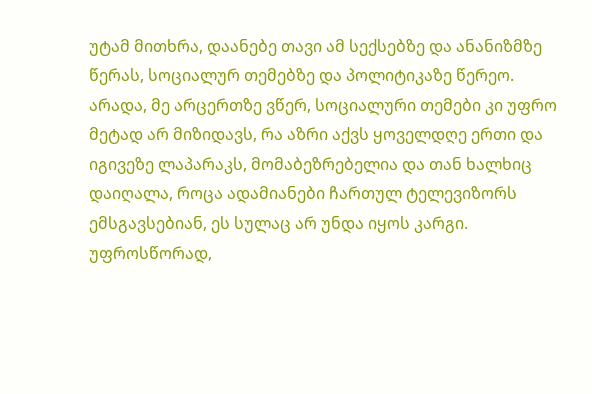უტამ მითხრა, დაანებე თავი ამ სექსებზე და ანანიზმზე წერას, სოციალურ თემებზე და პოლიტიკაზე წერეო. არადა, მე არცერთზე ვწერ, სოციალური თემები კი უფრო მეტად არ მიზიდავს, რა აზრი აქვს ყოველდღე ერთი და იგივეზე ლაპარაკს, მომაბეზრებელია და თან ხალხიც დაიღალა, როცა ადამიანები ჩართულ ტელევიზორს ემსგავსებიან, ეს სულაც არ უნდა იყოს კარგი. უფროსწორად,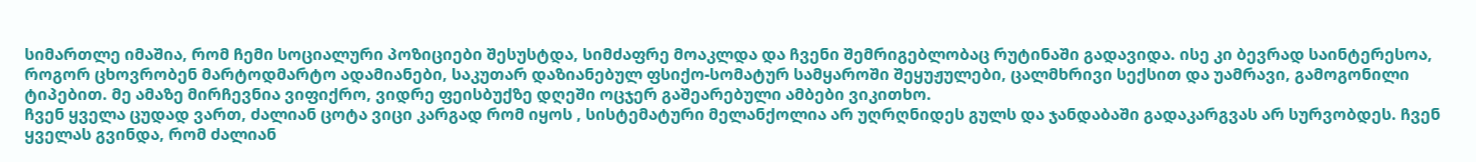სიმართლე იმაშია, რომ ჩემი სოციალური პოზიციები შესუსტდა, სიმძაფრე მოაკლდა და ჩვენი შემრიგებლობაც რუტინაში გადავიდა. ისე კი ბევრად საინტერესოა, როგორ ცხოვრობენ მარტოდმარტო ადამიანები, საკუთარ დაზიანებულ ფსიქო-სომატურ სამყაროში შეყუჟულები, ცალმხრივი სექსით და უამრავი, გამოგონილი ტიპებით. მე ამაზე მირჩევნია ვიფიქრო, ვიდრე ფეისბუქზე დღეში ოცჯერ გაშეარებული ამბები ვიკითხო.
ჩვენ ყველა ცუდად ვართ, ძალიან ცოტა ვიცი კარგად რომ იყოს , სისტემატური მელანქოლია არ უღრღნიდეს გულს და ჯანდაბაში გადაკარგვას არ სურვობდეს. ჩვენ ყველას გვინდა, რომ ძალიან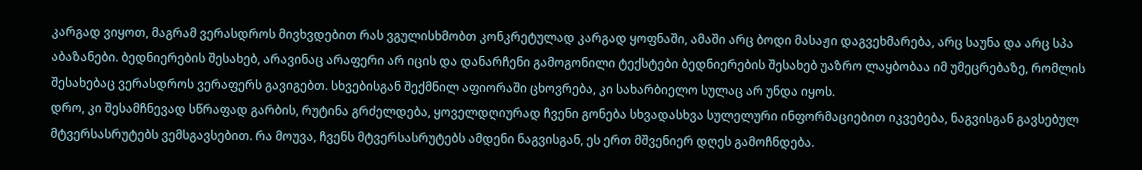კარგად ვიყოთ, მაგრამ ვერასდროს მივხვდებით რას ვგულისხმობთ კონკრეტულად კარგად ყოფნაში, ამაში არც ბოდი მასაჟი დაგვეხმარება, არც საუნა და არც სპა აბაზანები. ბედნიერების შესახებ, არავინაც არაფერი არ იცის და დანარჩენი გამოგონილი ტექსტები ბედნიერების შესახებ უაზრო ლაყბობაა იმ უმეცრებაზე, რომლის შესახებაც ვერასდროს ვერაფერს გავიგებთ. სხვებისგან შექმნილ აფიორაში ცხოვრება, კი სახარბიელო სულაც არ უნდა იყოს.
დრო, კი შესამჩნევად სწრაფად გარბის, რუტინა გრძელდება, ყოველდღიურად ჩვენი გონება სხვადასხვა სულელური ინფორმაციებით იკვებება, ნაგვისგან გავსებულ მტვერსასრუტებს ვემსგავსებით. რა მოუვა, ჩვენს მტვერსასრუტებს ამდენი ნაგვისგან, ეს ერთ მშვენიერ დღეს გამოჩნდება.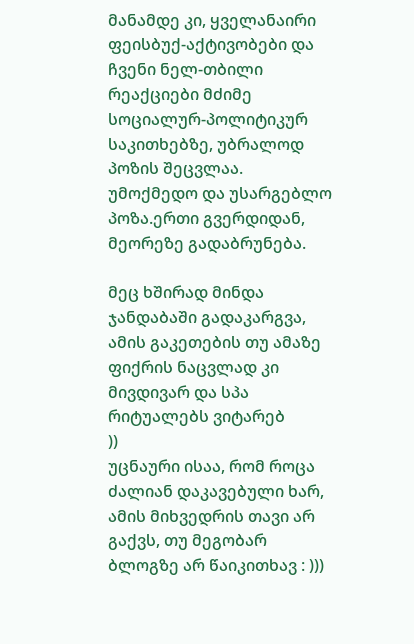მანამდე კი, ყველანაირი ფეისბუქ-აქტივობები და ჩვენი ნელ-თბილი რეაქციები მძიმე სოციალურ-პოლიტიკურ საკითხებზე, უბრალოდ პოზის შეცვლაა. უმოქმედო და უსარგებლო პოზა.ერთი გვერდიდან, მეორეზე გადაბრუნება.

მეც ხშირად მინდა ჯანდაბაში გადაკარგვა, ამის გაკეთების თუ ამაზე ფიქრის ნაცვლად კი მივდივარ და სპა რიტუალებს ვიტარებ
))
უცნაური ისაა, რომ როცა ძალიან დაკავებული ხარ, ამის მიხვედრის თავი არ გაქვს, თუ მეგობარ ბლოგზე არ წაიკითხავ : )))